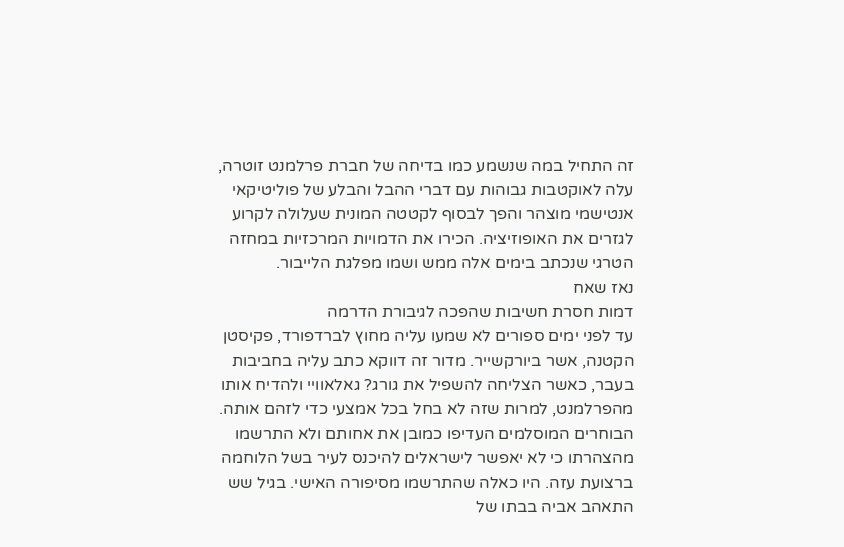זה התחיל במה שנשמע כמו בדיחה של חברת פרלמנט זוטרה, עלה לאוקטבות גבוהות עם דברי ההבל והבלע של פוליטיקאי אנטישמי מוצהר והפך לבסוף לקטטה המונית שעלולה לקרוע לגזרים את האופוזיציה. הכירו את הדמויות המרכזיות במחזה הטרגי שנכתב בימים אלה ממש ושמו מפלגת הלייבור.
נאז שאח
דמות חסרת חשיבות שהפכה לגיבורת הדרמה
עד לפני ימים ספורים לא שמעו עליה מחוץ לברדפורד, פקיסטן הקטנה, אשר ביורקשייר. מדור זה דווקא כתב עליה בחביבות בעבר, כאשר הצליחה להשפיל את גורג? גאלאוויי ולהדיח אותו מהפרלמנט, למרות שזה לא בחל בכל אמצעי כדי לזהם אותה. הבוחרים המוסלמים העדיפו כמובן את אחותם ולא התרשמו מהצהרתו כי לא יאפשר לישראלים להיכנס לעיר בשל הלוחמה ברצועת עזה. היו כאלה שהתרשמו מסיפורה האישי. בגיל שש התאהב אביה בבתו של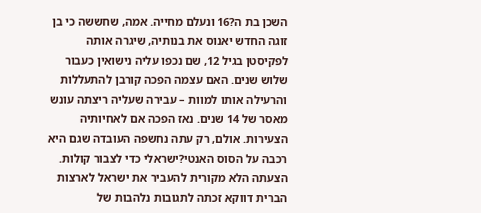השכן בת ה?16 ונעלם מחייה. אמה, שחששה כי בן זוגה החדש יאנוס את בנותיה, שיגרה אותה לפקיסטן בגיל 12, שם נכפו עליה נישואין כעבור שלוש שנים. האם עצמה הפכה קורבן להתעללות והרעילה אותו למוות – עבירה שעליה ריצתה עונש מאסר של 14 שנים. נאז הפכה אם לאחיותיה הצעירות. אולם, רק עתה נחשפה העובדה שגם היא רכבה על הסוס האנטי?ישראלי כדי לצבור קולות. הצעתה הלא מקורית להעביר את ישראל לארצות הברית דווקא זכתה לתגובות נלהבות של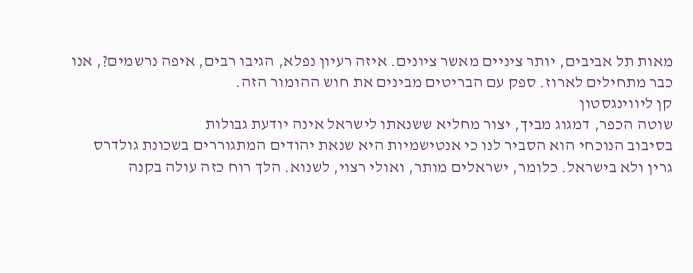מאות תל אביבים, יותר ציניים מאשר ציונים. איזה רעיון נפלא, הגיבו רבים, איפה נרשמים?, אנו כבר מתחילים לארוז. ספק עם הבריטים מבינים את חוש ההומור הזה.
קן ליווינגסטון
שוטה הכפר, דמגוג מביך, יצור מחליא ששנאתו לישראל אינה יודעת גבולות
בסיבוב הנוכחי הוא הסביר לנו כי אנטישמיות היא שנאת יהודים המתגוררים בשכונת גולדרס גרין ולא בישראל. כלומר, ישראלים מותר, ואולי רצוי, לשנוא. הלך רוח כזה עולה בקנה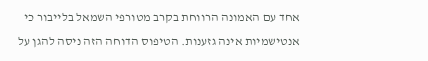אחד עם האמונה הרווחת בקרב מטורפי השמאל בלייבור כי אנטישמיות אינה גזענות. הטיפוס הדוחה הזה ניסה להגן על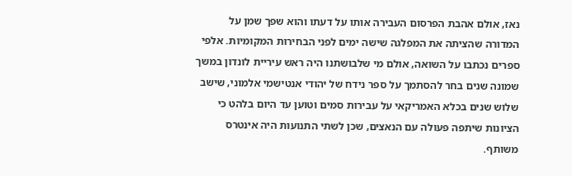נאז, אולם אהבת הפרסום העבירה אותו על דעתו והוא שפך שמן על המדורה שהציתה את המפלגה שישה ימים לפני הבחירות המקומיות. אלפי ספרים נכתבו על השואה, אולם מי שלבושתנו היה ראש עיריית לונדון במשך שמונה שנים בחר להסתמך על ספר נידח של יהודי אנטישמי אלמוני, שישב שלוש שנים בכלא האמריקאי על עבירות סמים וטוען עד היום בלהט כי הציונות שיתפה פעולה עם הנאצים, שכן לשתי התנועות היה אינטרס משותף.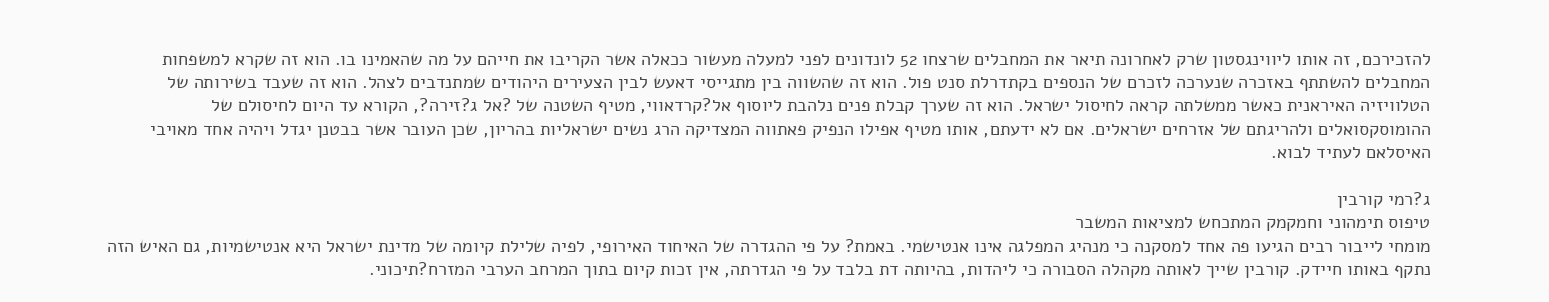להזכירכם, זה אותו ליווינגסטון שרק לאחרונה תיאר את המחבלים שרצחו 52 לונדונים לפני למעלה מעשור ככאלה אשר הקריבו את חייהם על מה שהאמינו בו. הוא זה שקרא למשפחות המחבלים להשתתף באזכרה שנערכה לזכרם של הנספים בקתדרלת סנט פול. הוא זה שהשווה בין מתגייסי דאעש לבין הצעירים היהודים שמתנדבים לצהל. הוא זה שעבד בשירותה של הטלוויזיה האיראנית כאשר ממשלתה קראה לחיסול ישראל. הוא זה שערך קבלת פנים נלהבת ליוסוף אל?קרדאווי, מטיף השטנה של ?אל ג?זירה?, הקורא עד היום לחיסולם של ההומוסקסואלים ולהריגתם של אזרחים ישראלים. אם לא ידעתם, אותו מטיף אפילו הנפיק פאתווה המצדיקה הרג נשים ישראליות בהריון, שכן העובר אשר בבטנן יגדל ויהיה אחד מאויבי האיסלאם לעתיד לבוא.

ג?רמי קורבין
טיפוס תימהוני וחמקמק המתכחש למציאות המשבר
מומחי לייבור רבים הגיעו פה אחד למסקנה כי מנהיג המפלגה אינו אנטישמי. באמת? על פי ההגדרה של האיחוד האירופי, לפיה שלילת קיומה של מדינת ישראל היא אנטישמיות, גם האיש הזה נתקף באותו חיידק. קורבין שייך לאותה מקהלה הסבורה כי ליהדות, בהיותה דת בלבד על פי הגדרתה, אין זכות קיום בתוך המרחב הערבי המזרח?תיכוני.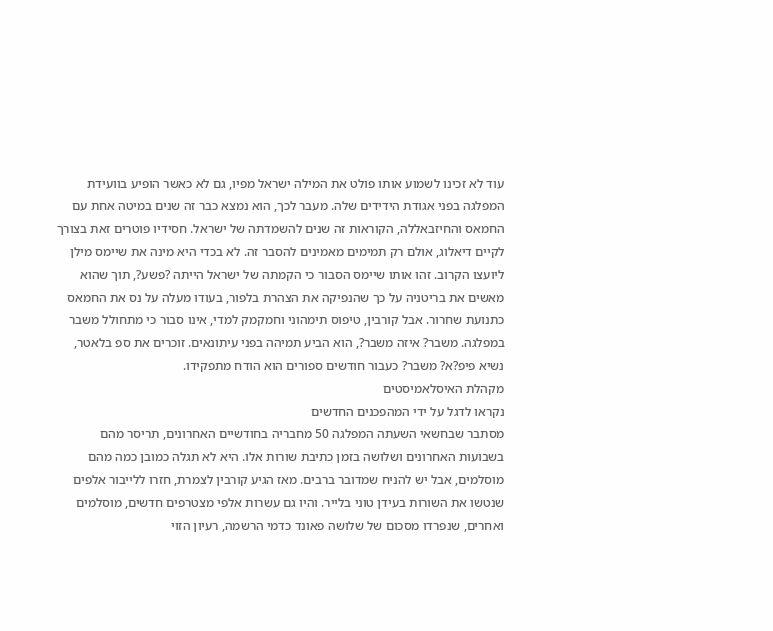עוד לא זכינו לשמוע אותו פולט את המילה ישראל מפיו, גם לא כאשר הופיע בוועידת המפלגה בפני אגודת הידידים שלה. מעבר לכך, הוא נמצא כבר זה שנים במיטה אחת עם החמאס והחיזבאללה, הקוראות זה שנים להשמדתה של ישראל. חסידיו פוטרים זאת בצורך לקיים דיאלוג, אולם רק תמימים מאמינים להסבר זה. לא בכדי היא מינה את שיימס מילן ליועצו הקרוב. זהו אותו שיימס הסבור כי הקמתה של ישראל הייתה ?פשע?, תוך שהוא מאשים את בריטניה על כך שהנפיקה את הצהרת בלפור, בעודו מעלה על נס את החמאס כתנועת שחרור. אבל קורבין, טיפוס תימהוני וחמקמק למדי, אינו סבור כי מתחולל משבר במפלגה. משבר? איזה משבר?, הוא הביע תמיהה בפני עיתונאים. זוכרים את ספ בלאטר, נשיא פיפ?א? משבר? כעבור חודשים ספורים הוא הודח מתפקידו.
מקהלת האיסלאמיסטים
נקראו לדגל על ידי המהפכנים החדשים
מסתבר שבחשאי השעתה המפלגה 50 מחבריה בחודשיים האחרונים, תריסר מהם בשבועות האחרונים ושלושה בזמן כתיבת שורות אלו. היא לא תגלה כמובן כמה מהם מוסלמים, אבל יש להניח שמדובר ברבים. מאז הגיע קורבין לצמרת, חזרו ללייבור אלפים שנטשו את השורות בעידן טוני בלייר. והיו גם עשרות אלפי מצטרפים חדשים, מוסלמים ואחרים, שנפרדו מסכום של שלושה פאונד כדמי הרשמה, רעיון הזוי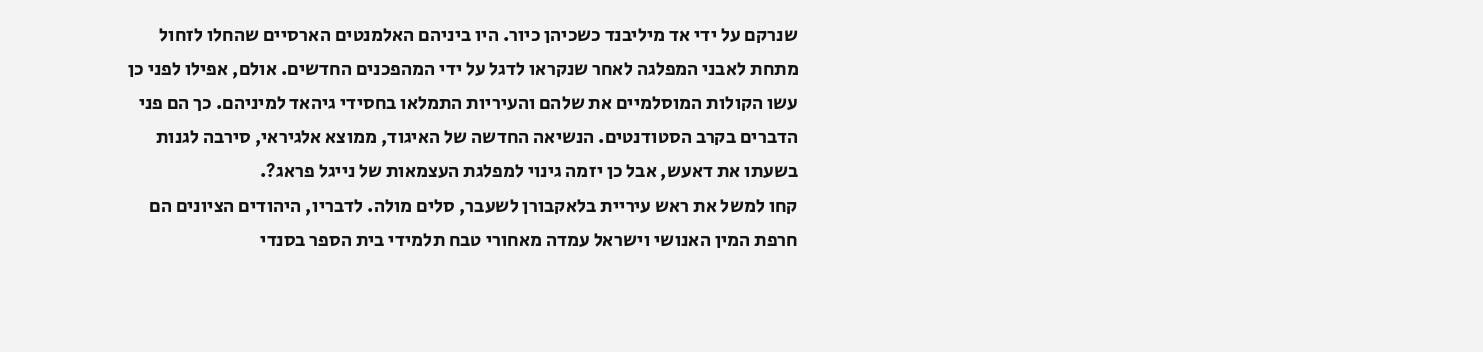שנרקם על ידי אד מיליבנד כשכיהן כיור. היו ביניהם האלמנטים הארסיים שהחלו לזחול מתחת לאבני המפלגה לאחר שנקראו לדגל על ידי המהפכנים החדשים. אולם, אפילו לפני כן עשו הקולות המוסלמיים את שלהם והעיריות התמלאו בחסידי גיהאד למיניהם. כך הם פני הדברים בקרב הסטודנטים. הנשיאה החדשה של האיגוד, ממוצא אלגיראי, סירבה לגנות בשעתו את דאעש, אבל כן יזמה גינוי למפלגת העצמאות של נייגל פראג?.
קחו למשל את ראש עיריית בלאקבורן לשעבר, סלים מולה. לדבריו, היהודים הציונים הם חרפת המין האנושי וישראל עמדה מאחורי טבח תלמידי בית הספר בסנדי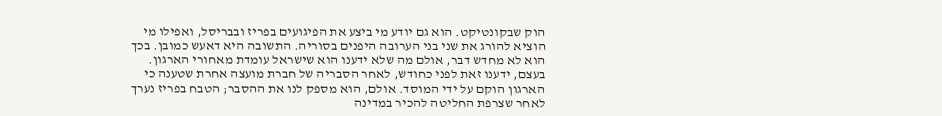הוק שבקונטיקט. הוא גם יודע מי ביצע את הפיגועים בפריז ובבריסל, ואפילו מי הוציא להורג את שני בני הערובה היפנים בסוריה. התשובה היא דאעש כמובן. בכך הוא לא מחדש דבר, אולם מה שלא ידענו הוא שישראל עומדת מאחורי הארגון. בעצם, ידענו זאת לפני כחודש, לאחר הסבריה של חברת מועצה אחרת שטענה כי הארגון הוקם על ידי המוסד. אולם, הוא מספק לנו את ההסבר; הטבח בפריז נערך לאחר שצרפת החליטה להכיר במדינה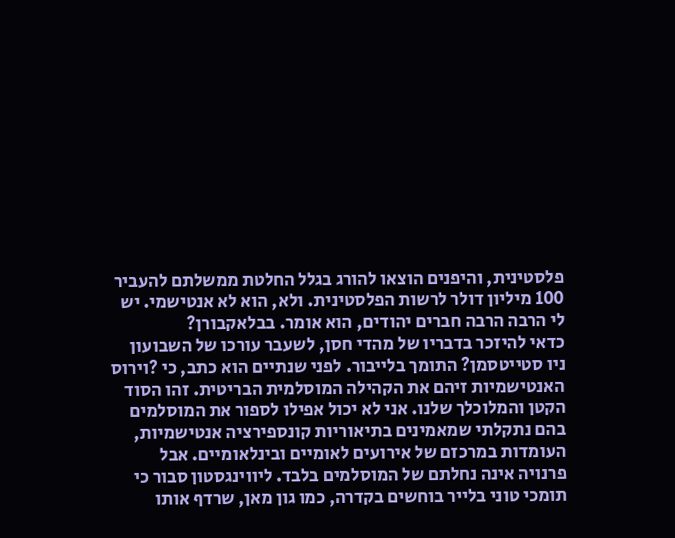פלסטינית, והיפנים הוצאו להורג בגלל החלטת ממשלתם להעביר 100 מיליון דולר לרשות הפלסטינית. ולא, הוא לא אנטישמי. יש לי הרבה הרבה חברים יהודים, הוא אומר. בבלאקבורן?
כדאי להיזכר בדבריו של מהדי חסן, לשעבר עורכו של השבועון ניו סטייטסמן? התומך בלייבור. לפני שנתיים הוא כתב, כי ?וירוס האנטישמיות זיהם את הקהילה המוסלמית הבריטית. זהו הסוד הקטן והמלוכלך שלנו. אני לא יכול אפילו לספור את המוסלמים בהם נתקלתי שמאמינים בתיאוריות קונספירציה אנטישמיות, העומדות במרכזם של אירועים לאומיים ובינלאומיים. אבל פרנויה אינה נחלתם של המוסלמים בלבד. ליווינגסטון סבור כי תומכי טוני בלייר בוחשים בקדרה, כמו גון מאן, שרדף אותו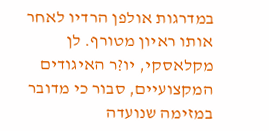במדרגות אולפן הרדיו לאחר אותו ראיון מטורף. לן מקלאסקי, יו?ר האיגודים המקצועיים, סבור כי מדובר במזימה שנועדה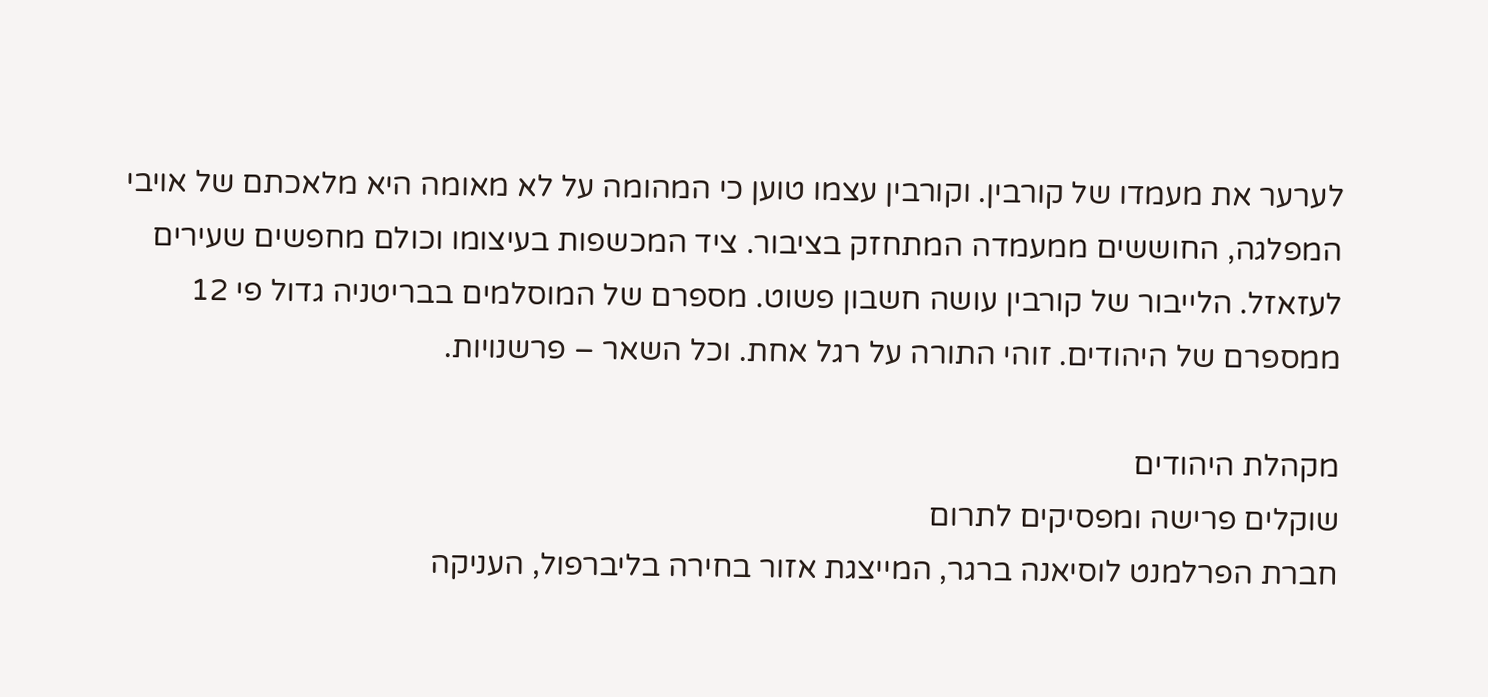לערער את מעמדו של קורבין. וקורבין עצמו טוען כי המהומה על לא מאומה היא מלאכתם של אויבי המפלגה, החוששים ממעמדה המתחזק בציבור. ציד המכשפות בעיצומו וכולם מחפשים שעירים לעזאזל. הלייבור של קורבין עושה חשבון פשוט. מספרם של המוסלמים בבריטניה גדול פי 12 ממספרם של היהודים. זוהי התורה על רגל אחת. וכל השאר – פרשנויות.

מקהלת היהודים
שוקלים פרישה ומפסיקים לתרום
חברת הפרלמנט לוסיאנה ברגר, המייצגת אזור בחירה בליברפול, העניקה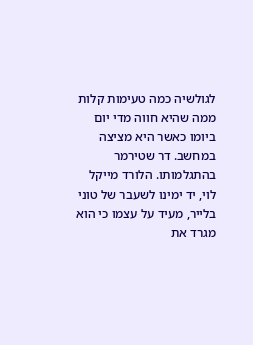לגולשיה כמה טעימות קלות ממה שהיא חווה מדי יום ביומו כאשר היא מציצה במחשב. דר שטירמר בהתגלמותו. הלורד מייקל לוי, יד ימינו לשעבר של טוני בלייר, מעיד על עצמו כי הוא מגרד את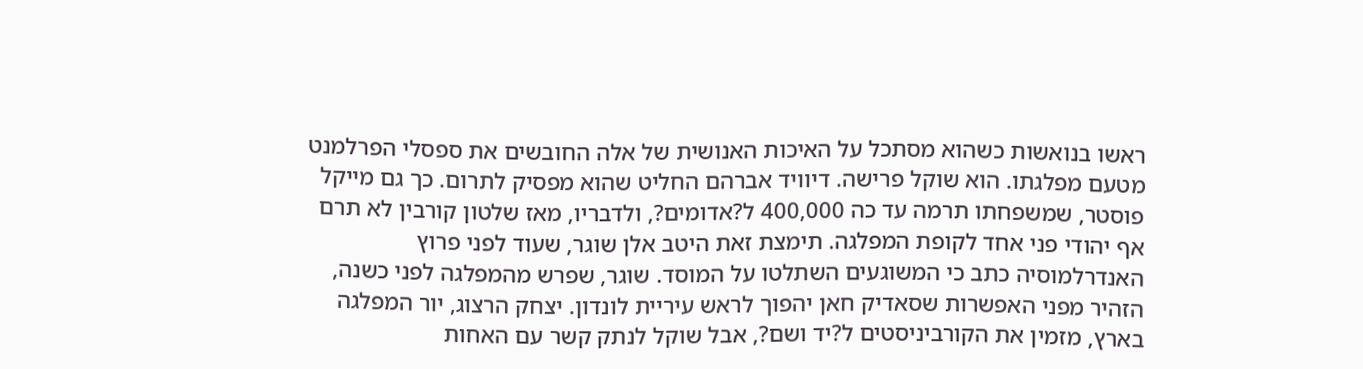ראשו בנואשות כשהוא מסתכל על האיכות האנושית של אלה החובשים את ספסלי הפרלמנט מטעם מפלגתו. הוא שוקל פרישה. דיוויד אברהם החליט שהוא מפסיק לתרום. כך גם מייקל פוסטר, שמשפחתו תרמה עד כה 400,000 ל?אדומים?, ולדבריו, מאז שלטון קורבין לא תרם אף יהודי פני אחד לקופת המפלגה. תימצת זאת היטב אלן שוגר, שעוד לפני פרוץ האנדרלמוסיה כתב כי המשוגעים השתלטו על המוסד. שוגר, שפרש מהמפלגה לפני כשנה, הזהיר מפני האפשרות שסאדיק חאן יהפוך לראש עיריית לונדון. יצחק הרצוג, יור המפלגה בארץ, מזמין את הקורביניסטים ל?יד ושם?, אבל שוקל לנתק קשר עם האחות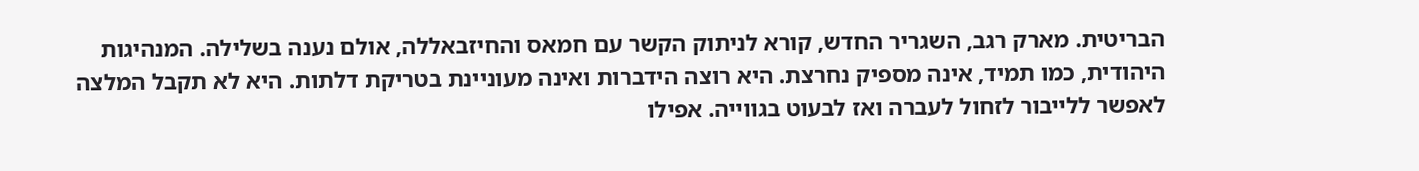הבריטית. מארק רגב, השגריר החדש, קורא לניתוק הקשר עם חמאס והחיזבאללה, אולם נענה בשלילה. המנהיגות היהודית, כמו תמיד, אינה מספיק נחרצת. היא רוצה הידברות ואינה מעוניינת בטריקת דלתות. היא לא תקבל המלצה לאפשר ללייבור לזחול לעברה ואז לבעוט בגווייה. אפילו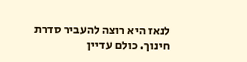לנאז היא רוצה להעביר סדרת חינוך. כולם עדיין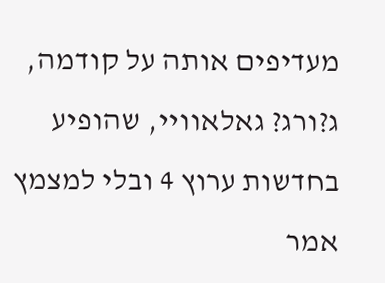מעדיפים אותה על קודמה, ג?ורג? גאלאוויי, שהופיע בחדשות ערוץ 4 ובלי למצמץ אמר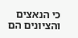כי הנאצים והציונים הם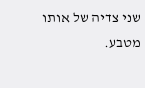שני צדיה של אותו מטבע.